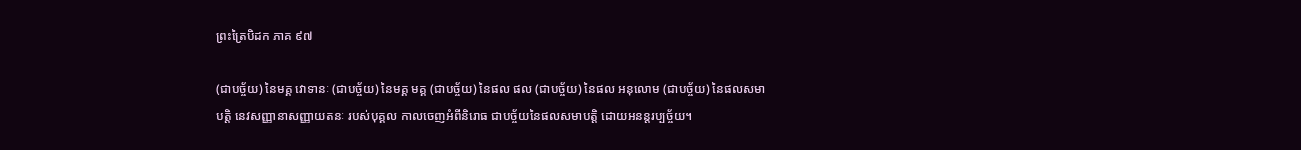ព្រះត្រៃបិដក ភាគ ៩៧

(ជាបច្ច័យ) នៃមគ្គ វោទានៈ (ជាបច្ច័យ) នៃមគ្គ មគ្គ (ជាបច្ច័យ) នៃផល ផល (ជាបច្ច័យ) នៃផល អនុលោម (ជាបច្ច័យ) នៃផលសមាបត្តិ នេវសញ្ញានាសញ្ញាយតនៈ របស់បុគ្គល កាលចេញអំពីនិរោធ ជាបច្ច័យនៃផលសមាបត្តិ ដោយអនន្តរប្បច្ច័យ។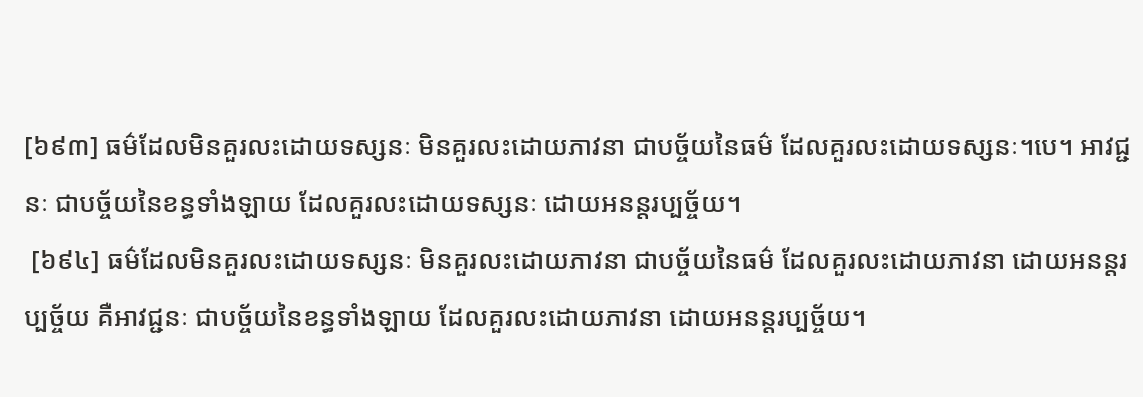[៦៩៣] ធម៌ដែលមិនគួរលះដោយទស្សនៈ មិនគួរលះដោយភាវនា ជាបច្ច័យនៃធម៌ ដែលគួរលះដោយទស្សនៈ។បេ។ អាវជ្ជនៈ ជាបច្ច័យនៃខន្ធទាំងឡាយ ដែលគួរលះដោយទស្សនៈ ដោយអនន្តរប្បច្ច័យ។
 [៦៩៤] ធម៌ដែលមិនគួរលះដោយទស្សនៈ មិនគួរលះដោយភាវនា ជាបច្ច័យនៃធម៌ ដែលគួរលះដោយភាវនា ដោយអនន្តរប្បច្ច័យ គឺអាវជ្ជនៈ ជាបច្ច័យនៃខន្ធទាំងឡាយ ដែលគួរលះដោយភាវនា ដោយអនន្តរប្បច្ច័យ។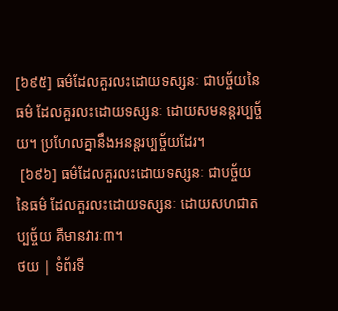[៦៩៥] ធម៌ដែលគួរលះដោយទស្សនៈ ជាបច្ច័យនៃធម៌ ដែលគួរលះដោយទស្សនៈ ដោយសមនន្តរប្បច្ច័យ។ ប្រហែលគ្នានឹងអនន្តរប្បច្ច័យដែរ។
 [៦៩៦] ធម៌ដែលគួរលះដោយទស្សនៈ ជាបច្ច័យនៃធម៌ ដែលគួរលះដោយទស្សនៈ ដោយសហជាតប្បច្ច័យ គឺមានវារៈ៣។
ថយ | ទំព័រទី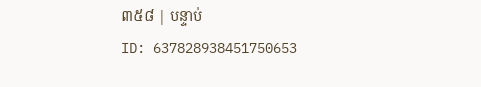៣៥៨ | បន្ទាប់
ID: 637828938451750653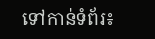ទៅកាន់ទំព័រ៖